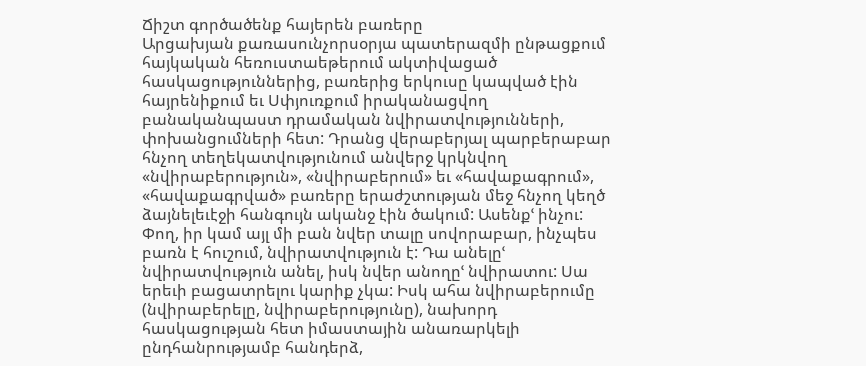Ճիշտ գործածենք հայերեն բառերը
Արցախյան քառասունչորսօրյա պատերազմի ընթացքում հայկական հեռուստաեթերում ակտիվացած հասկացություններից, բառերից երկուսը կապված էին հայրենիքում եւ Սփյուռքում իրականացվող բանականպաստ դրամական նվիրատվությունների, փոխանցումների հետ: Դրանց վերաբերյալ պարբերաբար հնչող տեղեկատվությունում անվերջ կրկնվող «նվիրաբերություն», «նվիրաբերում» եւ «հավաքագրում», «հավաքագրված» բառերը երաժշտության մեջ հնչող կեղծ ձայնելեւէջի հանգույն ականջ էին ծակում: Ասենքՙ ինչու:
Փող, իր կամ այլ մի բան նվեր տալը սովորաբար, ինչպես բառն է հուշում, նվիրատվություն է: Դա անելըՙ նվիրատվություն անել, իսկ նվեր անողըՙ նվիրատու: Սա երեւի բացատրելու կարիք չկա: Իսկ ահա նվիրաբերումը (նվիրաբերելը, նվիրաբերությունը), նախորդ հասկացության հետ իմաստային անառարկելի ընդհանրությամբ հանդերձ,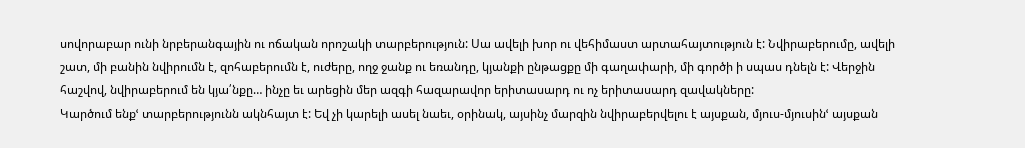սովորաբար ունի նրբերանգային ու ոճական որոշակի տարբերություն: Սա ավելի խոր ու վեհիմաստ արտահայտություն է: Նվիրաբերումը, ավելի շատ, մի բանին նվիրումն է, զոհաբերումն է, ուժերը, ողջ ջանք ու եռանդը, կյանքի ընթացքը մի գաղափարի, մի գործի ի սպաս դնելն է: Վերջին հաշվով, նվիրաբերում են կյա՛նքը… ինչը եւ արեցին մեր ազգի հազարավոր երիտասարդ ու ոչ երիտասարդ զավակները:
Կարծում ենքՙ տարբերությունն ակնհայտ է: Եվ չի կարելի ասել նաեւ, օրինակ, այսինչ մարզին նվիրաբերվելու է այսքան, մյուս-մյուսինՙ այսքան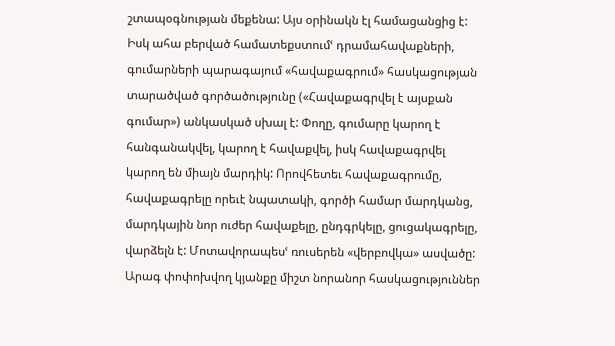շտապօգնության մեքենա: Այս օրինակն էլ համացանցից է:
Իսկ ահա բերված համատեքստումՙ դրամահավաքների, գումարների պարագայում «հավաքագրում» հասկացության տարածված գործածությունը («Հավաքագրվել է այսքան գումար») անկասկած սխալ է: Փողը, գումարը կարող է հանգանակվել, կարող է հավաքվել, իսկ հավաքագրվել կարող են միայն մարդիկ: Որովհետեւ հավաքագրումը, հավաքագրելը որեւէ նպատակի, գործի համար մարդկանց, մարդկային նոր ուժեր հավաքելը, ընդգրկելը, ցուցակագրելը, վարձելն է: Մոտավորապեսՙ ռուսերեն «վերբովկա» ասվածը:
Արագ փոփոխվող կյանքը միշտ նորանոր հասկացություններ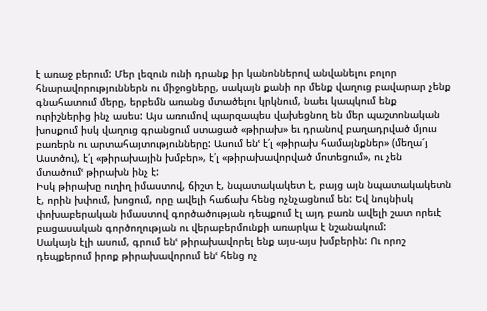է առաջ բերում: Մեր լեզուն ունի դրանք իր կանոններով անվանելու բոլոր հնարավորություններն ու միջոցները, սակայն քանի որ մենք վաղուց բավարար չենք գնահատում մերը, երբեմն առանց մտածելու կրկնում, նաեւ կապկում ենք ուրիշներից ինչ ասես: Այս առումով պարզապես վախեցնող են մեր պաշտոնական խոսքում իսկ վաղուց գրանցում ստացած «թիրախ» եւ դրանով բաղադրված մյուս բառերն ու արտահայտությունները: Ասում ենՙ է՛լ «թիրախ համայնքներ» (մեղա՜յ Աստծու), է՛լ «թիրախային խմբեր», է՛լ «թիրախավորված մոտեցում», ու չեն մտածումՙ թիրախն ինչ է:
Իսկ թիրախը ուղիղ իմաստով, ճիշտ է, նպատակակետ է, բայց այն նպատակակետն է, որին խփում, խոցում, որը ավելի հաճախ հենց ոչնչացնում են: Եվ նույնիսկ փոխաբերական իմաստով գործածության դեպքում էլ այդ բառն ավելի շատ որեւէ բացասական գործողության ու վերաբերմունքի առարկա է նշանակում:
Սակայն էլի ասում, գրում ենՙ թիրախավորել ենք այս-այս խմբերին: Ու որոշ դեպքերում իրոք թիրախավորում ենՙ հենց ոչ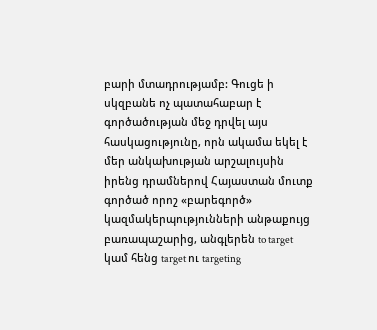բարի մտադրությամբ: Գուցե ի սկզբանե ոչ պատահաբար է գործածության մեջ դրվել այս հասկացությունը, որն ակամա եկել է մեր անկախության արշալույսին իրենց դրամներով Հայաստան մուտք գործած որոշ «բարեգործ» կազմակերպությունների անթաքույց բառապաշարից, անգլերեն to target կամ հենց target ու targeting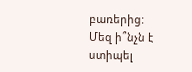բառերից:
Մեզ ի՞նչն է ստիպել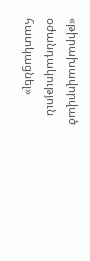«թիրախավորված օժանդակություն հատկացնել»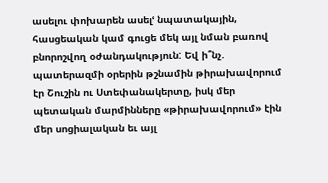ասելու փոխարեն ասելՙ նպատակային, հասցեական կամ գուցե մեկ այլ նման բառով բնորոշվող օժանդակություն: Եվ ի՞նչ. պատերազմի օրերին թշնամին թիրախավորում էր Շուշին ու Ստեփանակերտը, իսկ մեր պետական մարմինները «թիրախավորում» էին մեր սոցիալական եւ այլ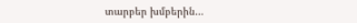տարբեր խմբերին…